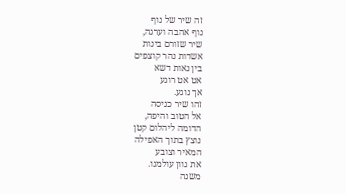זה שיר של נוף
נוף אהבה וערגה,
שיר שזורם בינות
אשדות נהר קוצפים
בין נאות דשא
אט אט רוגע
אך נוגע.
זהו שיר כניסה
אל הטוב והיפה,
הדומה ליהלום קטן
נוצץ בתוך האפילה
המאיר וצובע
את גוון עולמנו.
משנה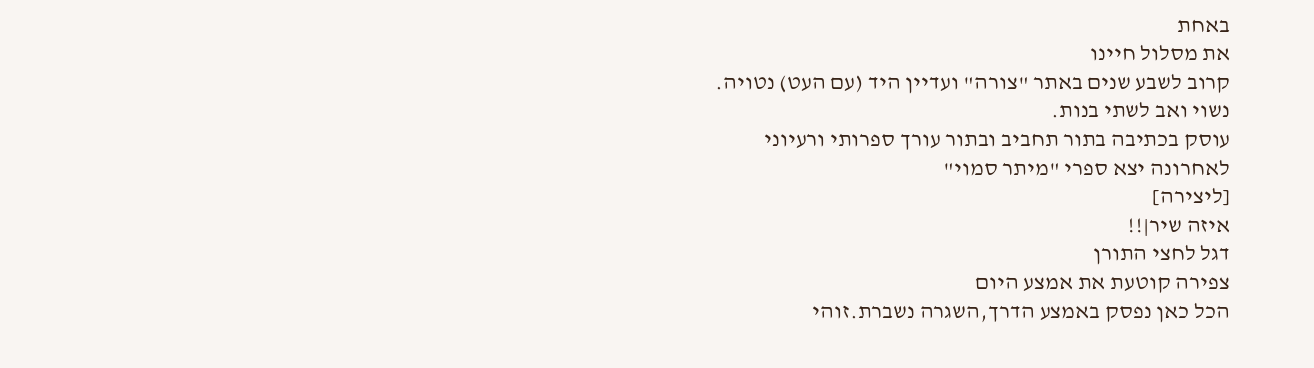באחת
את מסלול חיינו
קרוב לשבע שנים באתר "צורה" ועדיין היד (עם העט) נטויה.
נשוי ואב לשתי בנות.
עוסק בכתיבה בתור תחביב ובתור עורך ספרותי ורעיוני
לאחרונה יצא ספרי "מיתר סמוי"
[ליצירה]
איזה שיר|!!
דגל לחצי התורן
צפירה קוטעת את אמצע היום
הכל כאן נפסק באמצע הדרך,השגרה נשברת.זוהי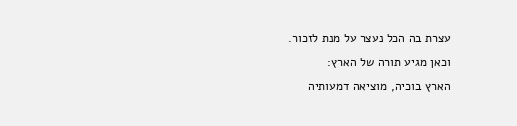עצרת בה הכל נעצר על מנת לזכור.
וכאן מגיע תורה של הארץ:
הארץ בוכיה, מוציאה דמעותיה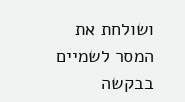ושולחת את המסר לשמיים בבקשה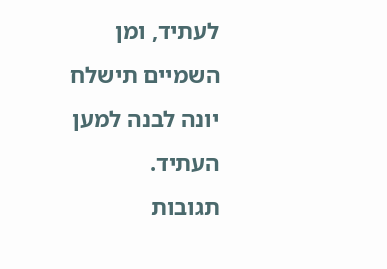לעתיד, ומן השמיים תישלח יונה לבנה למען העתיד.
תגובות